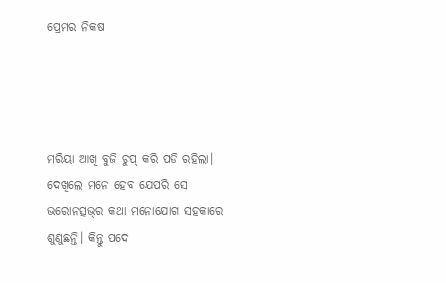ପ୍ରେମର ନିକଷ




ମରିୟା ଆଖି ବୁଜି ଚୁପ୍‌ କରି ପଡି ରହିଲା। ଦେଖିଲେ ମନେ ହେବ ଯେପରି ସେ ଭରୋନତ୍ସଭ୍‌ର କଥା ମନୋଯୋଗ ସହକାରେ ଶୁଣୁଛନ୍ତି। କିନ୍ତୁ ପଦେ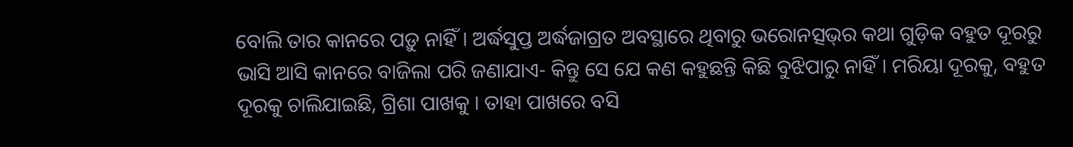ବୋଲି ତାର କାନରେ ପଡ଼ୁ ନାହିଁ। ଅର୍ଦ୍ଧସୁପ୍ତ ଅର୍ଦ୍ଧଜାଗ୍ରତ ଅବସ୍ଥାରେ ଥିବାରୁ ଭରୋନତ୍ସଭ୍‌ର କଥା ଗୁଡ଼ିକ ବହୁତ ଦୂରରୁ ଭାସି ଆସି କାନରେ ବାଜିଲା ପରି ଜଣାଯାଏ- କିନ୍ତୁ ସେ ଯେ କଣ କହୁଛନ୍ତି କିଛି ବୁଝିପାରୁ ନାହିଁ। ମରିୟା ଦୂରକୁ, ବହୁତ ଦୂରକୁ ଚାଲିଯାଇଛି, ଗ୍ରିଶା ପାଖକୁ । ତାହା ପାଖରେ ବସି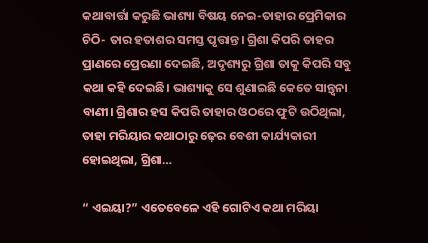କଥାବାର୍ତ୍ତା କରୁଛି ଭାଶ୍ୟା ବିଷୟ ନେଇ-ତାହାର ପ୍ରେମିକାର ଚିଠି- ତାର ହତାଶର ସମସ୍ତ ପୃତ୍ତାନ୍ତ। ଗ୍ରିଶା କିପରି ତାହର ପ୍ରାଣରେ ପ୍ରେରଣା ଦେଇଛି, ଅଦୃଶ୍ୟରୁ ଗ୍ରିଶା ତାକୁ କିପରି ସବୁ କଥା କହି ଦେଇଛି। ଭାଶ୍ୟାକୁ ସେ ଶୁଣାଇଛି କେତେ ସାନ୍ତ୍ବନା ବାଣୀ। ଗ୍ରିଶାର ହସ କିପରି ତାହାର ଓଠରେ ଫୁଟି ଉଠିଥିଲା, ତାହା ମରିୟାର କଥାଠାରୁ ଢ଼େର ବେଶୀ କାର୍ଯ୍ୟକାରୀ ହୋଇଥିଲା, ଗ୍ରିଶା…

“ ଏଇୟା?” ଏତେବେଳେ ଏହି ଗୋଟିଏ କଥା ମରିୟା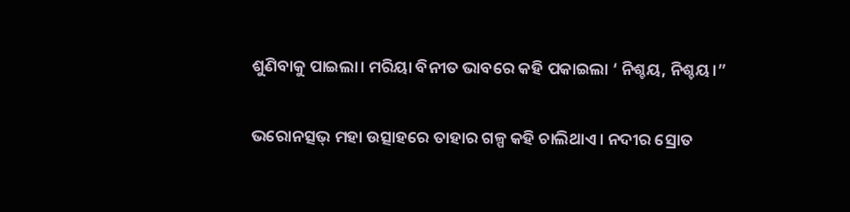ଶୁଣିବାକୁ ପାଇଲା। ମରିୟା ବିନୀତ ଭାବରେ କହି ପକାଇଲା ‘ ନିଶ୍ଚୟ, ନିଶ୍ଚୟ।”

ଭରୋନତ୍ସଭ୍‌ ମହା ଉତ୍ସାହରେ ତାହାର ଗଳ୍ପ କହି ଚାଲିଥାଏ। ନଦୀର ସ୍ରୋତ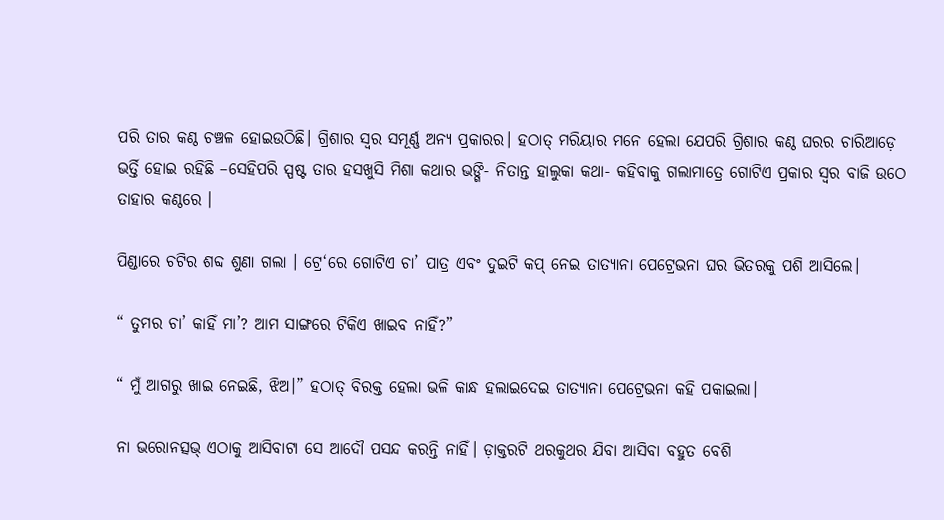ପରି ତାର କଣ୍ଠ ଚଞ୍ଚଳ ହୋଇଉଠିଛି। ଗ୍ରିଶାର ସ୍ବର ସମୂର୍ଣ୍ଣ ଅନ୍ୟ ପ୍ରକାରର। ହଠାତ୍‌ ମରିୟାର ମନେ ହେଲା ଯେପରି ଗ୍ରିଶାର କଣ୍ଠ ଘରର ଚାରିଆଡ଼େ ଭର୍ତ୍ତି ହୋଇ ରହିଛି –ସେହିପରି ସ୍ପଷ୍ଟ ତାର ହସଖୁସି ମିଶା କଥାର ଭଙ୍ଗି- ନିତାନ୍ତ ହାଲୁକା କଥା- କହିବାକୁ ଗଲାମାତ୍ରେ ଗୋଟିଏ ପ୍ରକାର ସ୍ବର ବାଜି ଉଠେ ତାହାର କଣ୍ଠରେ ।

ପିଣ୍ଡାରେ ଚଟିର ଶବ୍ଦ ଶୁଣା ଗଲା । ଟ୍ରେ‘ରେ ଗୋଟିଏ ଚା’ ପାତ୍ର ଏବଂ ଦୁଇଟି କପ୍‌ ନେଇ ତାତ୍ୟାନା ପେଟ୍ରେଭନା ଘର ଭିତରକୁ ପଶି ଆସିଲେ।

“ ତୁମର ଚା’ କାହିଁ ମା’? ଆମ ସାଙ୍ଗରେ ଟିକିଏ ଖାଇବ ନାହିଁ?”

“ ମୁଁ ଆଗରୁ ଖାଇ ନେଇଛି, ଝିଅ।” ହଠାତ୍‌ ବିରକ୍ତ ହେଲା ଭଳି କାନ୍ଧ ହଲାଇଦେଇ ତାତ୍ୟାନା ପେଟ୍ରେଭନା କହି ପକାଇଲା।

ନା ଭରୋନତ୍ସଭ୍‌ ଏଠାକୁ ଆସିବାଟା ସେ ଆଦୌ ପସନ୍ଦ କରନ୍ତି ନାହିଁ। ଡ଼ାକ୍ତରଟି ଥରକୁଥର ଯିବା ଆସିବା ବହୁତ ବେଶି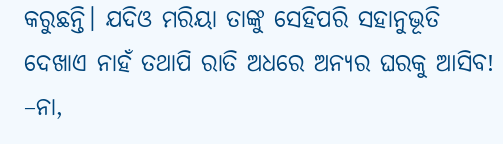କରୁଛନ୍ତି। ଯଦିଓ ମରିୟା ତାଙ୍କୁ ସେହିପରି ସହାନୁଭୂତି ଦେଖାଏ ନାହଁ ତଥାପି ରାତି ଅଧରେ ଅନ୍ୟର ଘରକୁ ଆସିବ! –ନା,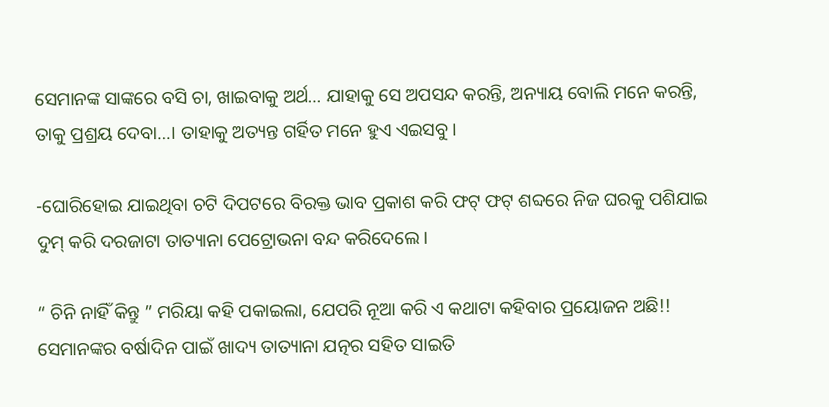ସେମାନଙ୍କ ସାଙ୍କରେ ବସି ଚା, ଖାଇବାକୁ ଅର୍ଥ… ଯାହାକୁ ସେ ଅପସନ୍ଦ କରନ୍ତି, ଅନ୍ୟାୟ ବୋଲି ମନେ କରନ୍ତି, ତାକୁ ପ୍ରଶ୍ରୟ ଦେବା…। ତାହାକୁ ଅତ୍ୟନ୍ତ ଗର୍ହିତ ମନେ ହୁଏ ଏଇସବୁ।

-ଘୋରିହୋଇ ଯାଇଥିବା ଚଟି ଦିପଟରେ ବିରକ୍ତ ଭାବ ପ୍ରକାଶ କରି ଫଟ୍‌ ଫଟ୍‌ ଶବ୍ଦରେ ନିଜ ଘରକୁ ପଶିଯାଇ ଦୁମ୍ କରି ଦରଜାଟା ତାତ୍ୟାନା ପେଟ୍ରୋଭନା ବନ୍ଦ କରିଦେଲେ।

“ ଚିନି ନାହିଁ କିନ୍ତୁ ” ମରିୟା କହି ପକାଇଲା, ଯେପରି ନୂଆ କରି ଏ କଥାଟା କହିବାର ପ୍ରୟୋଜନ ଅଛି!! ସେମାନଙ୍କର ବର୍ଷାଦିନ ପାଇଁ ଖାଦ୍ୟ ତାତ୍ୟାନା ଯତ୍ନର ସହିତ ସାଇତି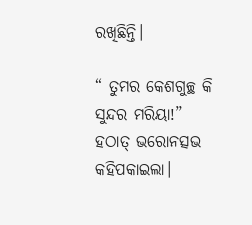ରଖିଛିନ୍ତି।

“ ତୁମର କେଶଗୁଚ୍ଛ କି ସୁନ୍ଦର ମରିୟା!” ହଠାତ୍‌ ଭରୋନତ୍ସଭ କହିପକାଇଲା।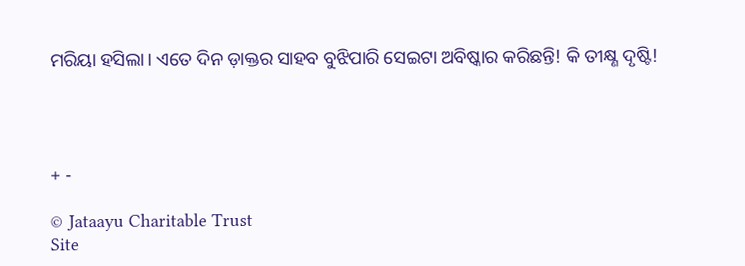ମରିୟା ହସିଲା। ଏତେ ଦିନ ଡ଼ାକ୍ତର ସାହବ ବୁଝିପାରି ସେଇଟା ଅବିଷ୍କାର କରିଛନ୍ତି! କି ତୀକ୍ଷ୍ଣ ଦୃଷ୍ଟି!




+ -

© Jataayu Charitable Trust
Site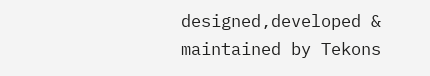designed,developed & maintained by Tekons